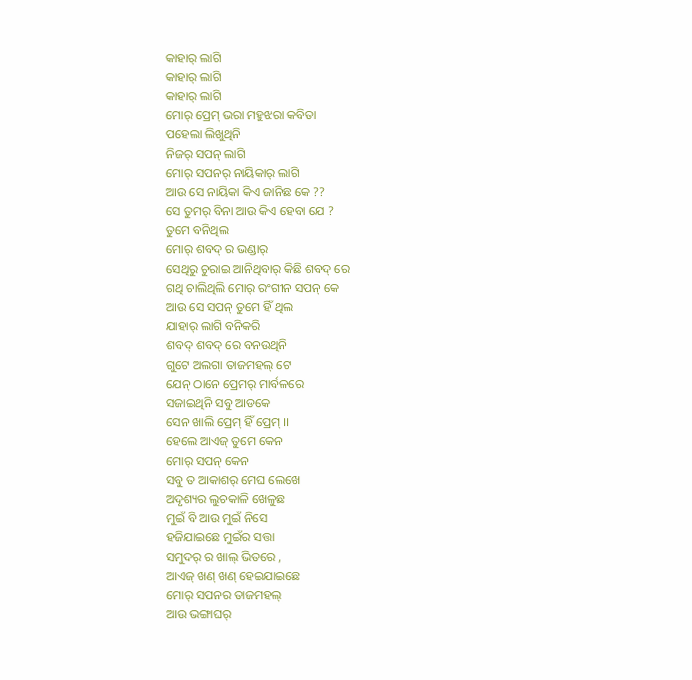କାହାର୍ ଲାଗି
କାହାର୍ ଲାଗି
କାହାର୍ ଲାଗି
ମୋର୍ ପ୍ରେମ୍ ଭରା ମହୁଝରା କବିତା
ପହେଲା ଲିଖୁଥିନି
ନିଜର୍ ସପନ୍ ଲାଗି
ମୋର୍ ସପନର୍ ନାୟିକାର୍ ଲାଗି
ଆଉ ସେ ନାୟିକା କିଏ ଜାନିଛ କେ ??
ସେ ତୁମର୍ ବିନା ଆଉ କିଏ ହେବା ଯେ ?
ତୁମେ ବନିଥିଲ
ମୋର୍ ଶବଦ୍ ର ଭଣ୍ଡାର୍
ସେଥିରୁ ଚୁରାଇ ଆନିଥିବାର୍ କିଛି ଶବଦ୍ ରେ
ଗଥି ଚାଲିଥିଲି ମୋର୍ ରଂଗୀନ ସପନ୍ କେ
ଆଉ ସେ ସପନ୍ ତୁମେ ହିଁ ଥିଲ
ଯାହାର୍ ଲାଗି ବନିକରି
ଶବଦ୍ ଶବଦ୍ ରେ ବନଉଥିନି
ଗୁଟେ ଅଲଗା ତାଜମହଲ୍ ଟେ
ଯେନ୍ ଠାନେ ପ୍ରେମର୍ ମାର୍ବଳରେ
ସଜାଇଥିନି ସବୁ ଆଡକେ
ସେନ ଖାଲି ପ୍ରେମ୍ ହିଁ ପ୍ରେମ୍ ।।
ହେଲେ ଆଏଜ୍ ତୁମେ କେନ
ମୋର୍ ସପନ୍ କେନ
ସବୁ ତ ଆକାଶର୍ ମେଘ ଲେଖେ
ଅଦୃଶ୍ୟର ଲୁଚକାଳି ଖେଳୁଛ
ମୁଇଁ ବି ଆଉ ମୁଇଁ ନିସେ
ହଜିଯାଇଛେ ମୁଇଁର ସତ୍ତା
ସମୁଦର୍ ର ଖାଲ୍ ଭିତରେ ,
ଆଏଜ୍ ଖଣ୍ ଖଣ୍ ହେଇଯାଇଛେ
ମୋର୍ ସପନର ତାଜମହଲ୍
ଆଉ ଭଙ୍ଗାଘର୍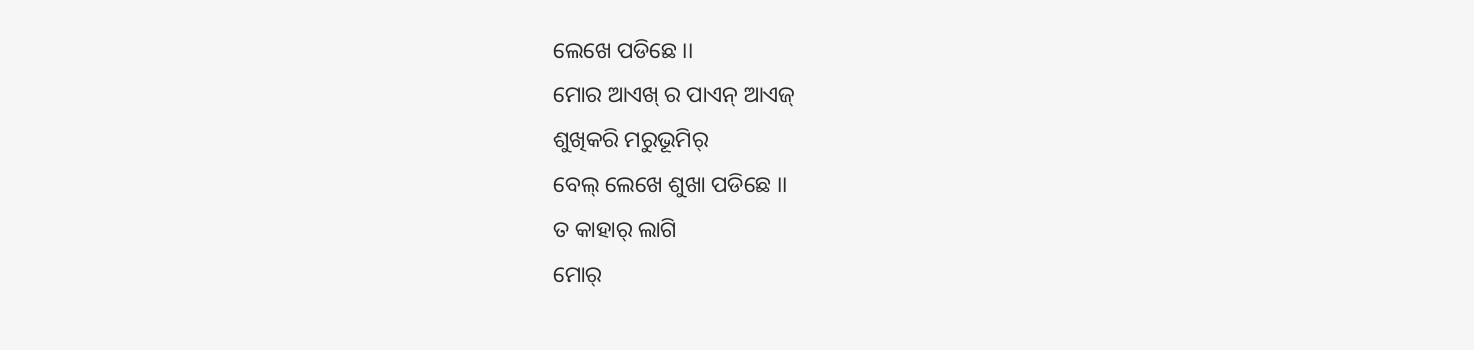ଲେଖେ ପଡିଛେ ।।
ମୋର ଆଏଖ୍ ର ପାଏନ୍ ଆଏଜ୍
ଶୁଖିକରି ମରୁଭୂମିର୍
ବେଲ୍ ଲେଖେ ଶୁଖା ପଡିଛେ ।।
ତ କାହାର୍ ଲାଗି
ମୋର୍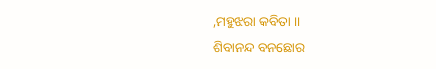,ମହୁଝରା କବିତା ।।
ଶିବାନନ୍ଦ ବନଛୋର